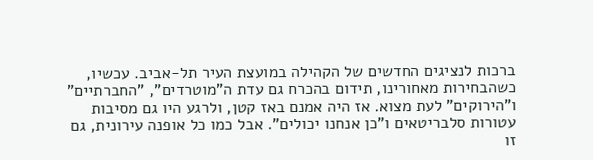ברכות לנציגים החדשים של הקהילה במועצת העיר תל-אביב. עכשיו, כשהבחירות מאחורינו, תידום בהכרח גם עדת ה"מוטרדים", "החברתיים" ו"הירוקים" לעת מצוא. אז היה אמנם באז קטן, ולרגע היו גם מסיבות עטורות סלבריטאים ו"כן אנחנו יכולים". אבל כמו כל אופנה עירונית, גם זו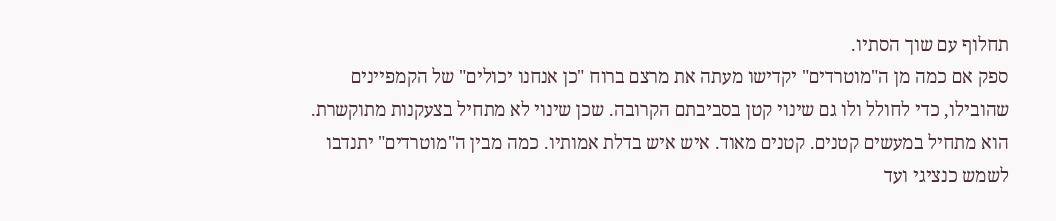תחלוף עם שוך הסתיו.
ספק אם כמה מן ה"מוטרדים" יקדישו מעתה את מרצם ברוח "כן אנחנו יכולים" של הקמפיינים שהובילו, כדי לחולל ולו גם שינוי קטן בסביבתם הקרובה. שכן שינוי לא מתחיל בצעקנות מתוקשרת. הוא מתחיל במעשים קטנים. קטנים מאוד. איש איש בדלת אמותיו. כמה מבין ה"מוטרדים" יתנדבו לשמש כנציגי ועד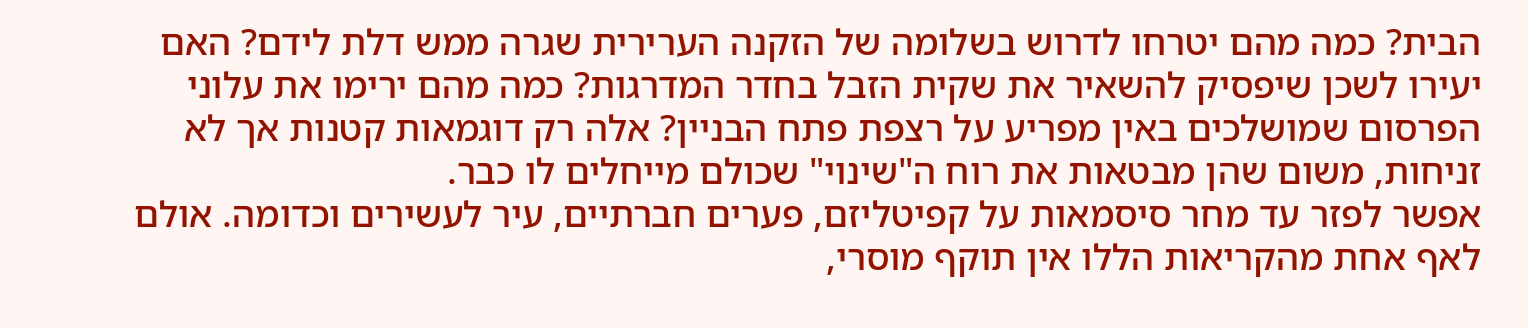הבית? כמה מהם יטרחו לדרוש בשלומה של הזקנה הערירית שגרה ממש דלת לידם? האם יעירו לשכן שיפסיק להשאיר את שקית הזבל בחדר המדרגות? כמה מהם ירימו את עלוני הפרסום שמושלכים באין מפריע על רצפת פתח הבניין? אלה רק דוגמאות קטנות אך לא זניחות, משום שהן מבטאות את רוח ה"שינוי" שכולם מייחלים לו כבר.
אפשר לפזר עד מחר סיסמאות על קפיטליזם, פערים חברתיים, עיר לעשירים וכדומה. אולם לאף אחת מהקריאות הללו אין תוקף מוסרי,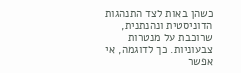כשהן באות לצד התנהגות הדוניסטית ונהנתנית, שרוכבת על מנטרות צבעוניות. כך לדוגמה, אי אפשר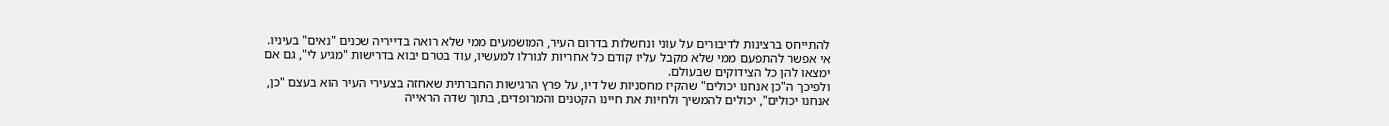להתייחס ברצינות לדיבורים על עוני ונחשלות בדרום העיר, המושמעים ממי שלא רואה בדייריה שכנים "נאים" בעיניו. אי אפשר להתפעם ממי שלא מקבל עליו קודם כל אחריות לגורלו למעשיו, עוד בטרם יבוא בדרישות "מגיע לי", גם אם ימצאו להן כל הצידוקים שבעולם.
ולפיכך ה"כן אנחנו יכולים" שהקיז מחסניות של דיו, על פרץ הרגישות החברתית שאחזה בצעירי העיר הוא בעצם "כן, אנחנו יכולים", יכולים להמשיך ולחיות את חיינו הקטנים והמרופדים, בתוך שדה הראייה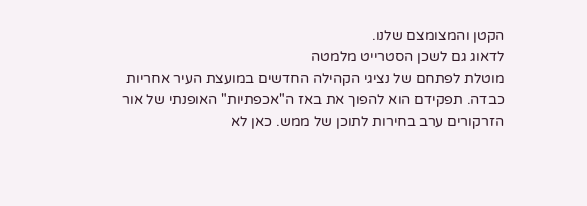הקטן והמצומצם שלנו.
לדאוג גם לשכן הסטרייט מלמטה
מוטלת לפתחם של נציגי הקהילה החדשים במועצת העיר אחריות כבדה. תפקידם הוא להפוך את באז ה"אכפתיות" האופנתי של אור הזרקורים ערב בחירות לתוכן של ממש. כאן לא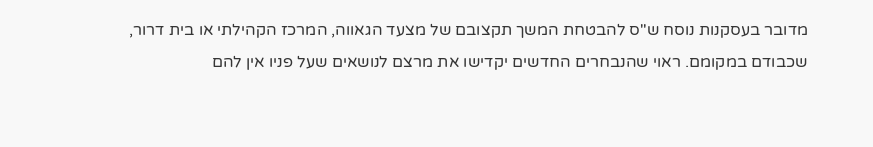מדובר בעסקנות נוסח ש"ס להבטחת המשך תקצובם של מצעד הגאווה, המרכז הקהילתי או בית דרור, שכבודם במקומם. ראוי שהנבחרים החדשים יקדישו את מרצם לנושאים שעל פניו אין להם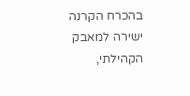בהכרח הקרנה ישירה למאבק הקהילתי,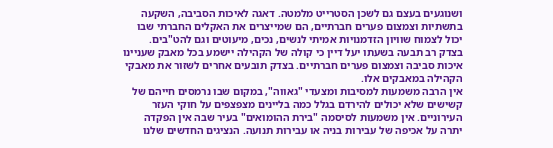ושנוגעים בעצם גם לשכן הסטרייט מלמטה. דאגה לאיכות הסביבה, השקעה בתשתיות וצמצום פערים חברתיים, הם שמייצרים את האקלים החברתי שבו יכול לצמוח שוויון הזדמנויות אמיתי לנשים, נכים, מיעוטים וגם להט"בים.
בצדק רב תבעה בשעתו יעל דיין כי קולה של הקהילה יישמע בכל מאבק שעניינו איכות סביבה וצמצום פערים חברתיים. בצדק תובעים אחרים לשזור את מאבקי הקהילה במאבקים אלו.
אין הרבה משמעות למסיבות ומצעדי "גאווה", במקום שבו נרמסים חייהם של קשישים שלא יכולים להירדם בגלל כמה בליינים מצפצפים על חוקי העזר העירוניים. אין משמעות לסיסמה "בירת ההומואים" בעיר שבה אין הפקדה יתרה על אכיפה של עבירות בניה או עבירות תנועה. הנציגים החדשים שלנו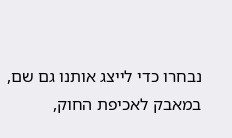נבחרו כדי לייצג אותנו גם שם, במאבק לאכיפת החוק,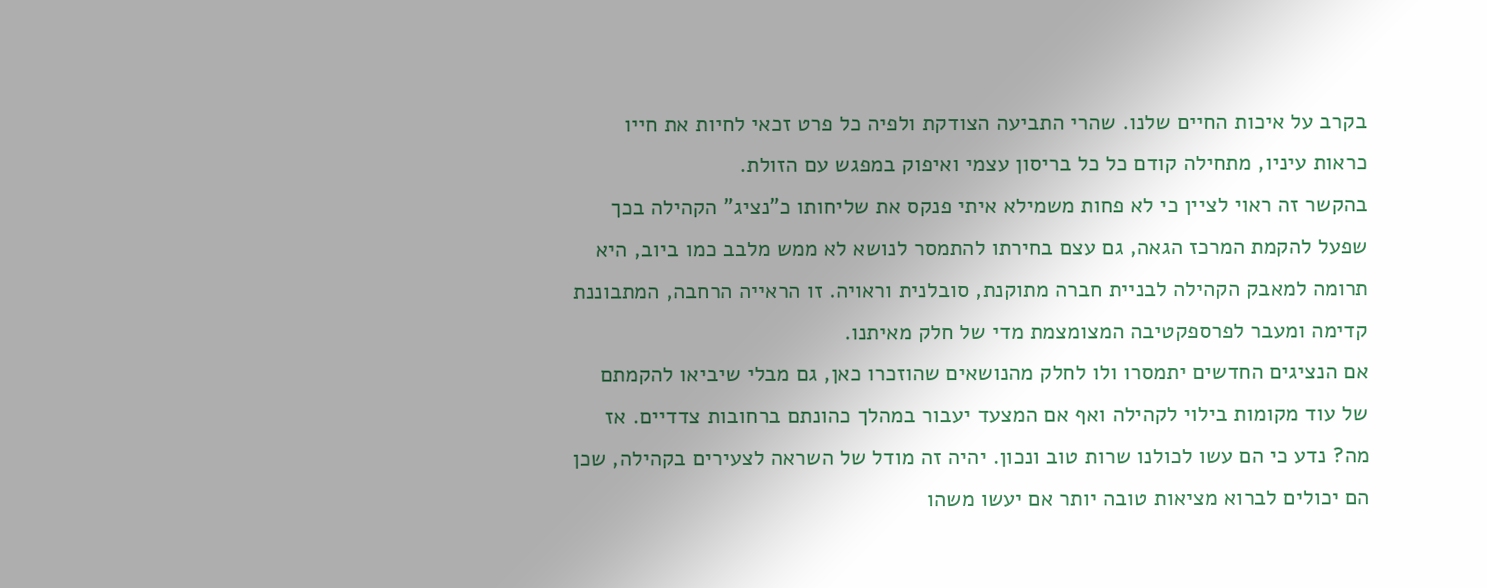בקרב על איכות החיים שלנו. שהרי התביעה הצודקת ולפיה כל פרט זכאי לחיות את חייו כראות עיניו, מתחילה קודם כל כל בריסון עצמי ואיפוק במפגש עם הזולת.
בהקשר זה ראוי לציין כי לא פחות משמילא איתי פנקס את שליחותו כ"נציג" הקהילה בכך שפעל להקמת המרכז הגאה, גם עצם בחירתו להתמסר לנושא לא ממש מלבב כמו ביוב, היא תרומה למאבק הקהילה לבניית חברה מתוקנת, סובלנית וראויה. זו הראייה הרחבה, המתבוננת קדימה ומעבר לפרספקטיבה המצומצמת מדי של חלק מאיתנו.
אם הנציגים החדשים יתמסרו ולו לחלק מהנושאים שהוזכרו כאן, גם מבלי שיביאו להקמתם של עוד מקומות בילוי לקהילה ואף אם המצעד יעבור במהלך כהונתם ברחובות צדדיים. אז מה? נדע כי הם עשו לכולנו שרות טוב ונכון. יהיה זה מודל של השראה לצעירים בקהילה, שכן הם יכולים לברוא מציאות טובה יותר אם יעשו משהו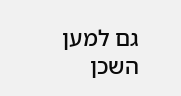גם למען השכן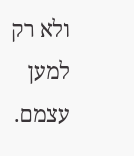ולא רק למען עצמם.